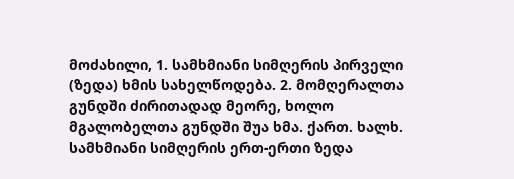მოძახილი, 1. სამხმიანი სიმღერის პირველი (ზედა) ხმის სახელწოდება. 2. მომღერალთა გუნდში ძირითადად მეორე, ხოლო მგალობელთა გუნდში შუა ხმა. ქართ. ხალხ. სამხმიანი სიმღერის ერთ-ერთი ზედა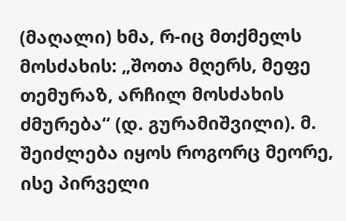(მაღალი) ხმა, რ-იც მთქმელს მოსძახის: „შოთა მღერს, მეფე თემურაზ, არჩილ მოსძახის ძმურება“ (დ. გურამიშვილი). მ. შეიძლება იყოს როგორც მეორე, ისე პირველი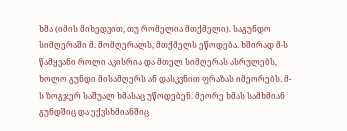ხმა (იმის მიხედვით, თუ რომელია მთქმელი). საგუნდო სიმღერაში მ. მომღერალს, მთქმელს ეწოდება. ხშირად მ-ს წამყვანი როლი აკისრია და მთელ სიმღერას ასრულებს, ხოლო გუნდი მისამღერს ან დასკვნით ფრაზას იმეორებს. მ-ს ზოგჯერ საშუალ ხმასაც უწოდებენ. მეორე ხმას სამხმიან გუნდშიც და ექვსხმიანშიც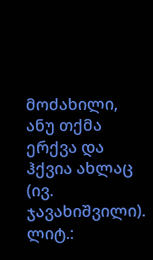მოძახილი, ანუ თქმა ერქვა და ჰქვია ახლაც (ივ. ჯავახიშვილი).
ლიტ.: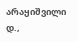არაყიშვილი დ.,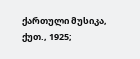ქართული მუსიკა, ქუთ., 1925;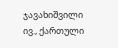ჯავახიშვილი ივ., ქართული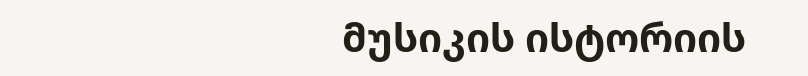მუსიკის ისტორიის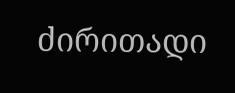ძირითადი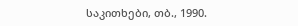საკითხები, თბ., 1990.